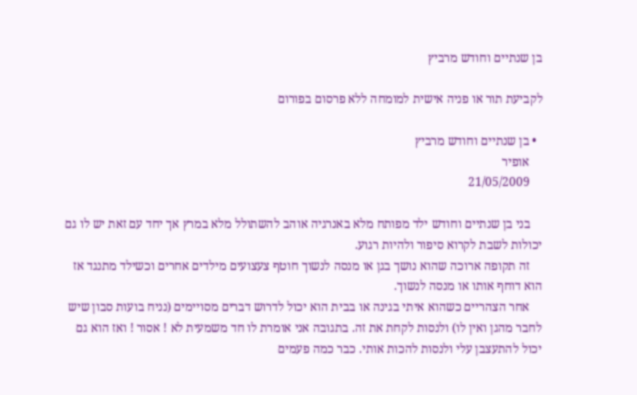בן שנתיים וחודש מרביץ

לקביעת תור או פניה אישית למומחה ללא פרסום בפורום

  • בן שנתיים וחודש מרביץ
    אופיר
    21/05/2009

    בני בן שנתיים וחודש ילד מפותח מלא באנרגיה אוהב להשתולל מלא במרץ אך יחד עם זאת יש לו גם יכולות לשבת לקרוא סיפור ולהיות רגוע.
    זה תקופה ארוכה שהוא נושך בגן או מנסה לנשוך חוטף צעצועים מילדים אחרים וכשילד מתנגד אז הוא דוחף אותו או מנסה לנשוך.
    אחר הצהריים כשהוא איתי בגינה או בבית הוא יכול לדרוש דברים מסויימים (נניח בועות סבון שיש לחבר מהגן ואין לו) ולנסות לקחת את זה. בתגובה אני אומרת לו חד משמעית לא ! אסור ! ואז הוא גם יכול להתעצבן עלי ולנסות להכות אותי. כבר כמה פעמים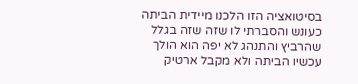בסיטואציה הזו הלכנו מיידית הביתה כעונש והסברתי לו שזה שזה בגלל שהרביץ והתנהג לא יפה הוא הולך עכשיו הביתה ולא מקבל ארטיק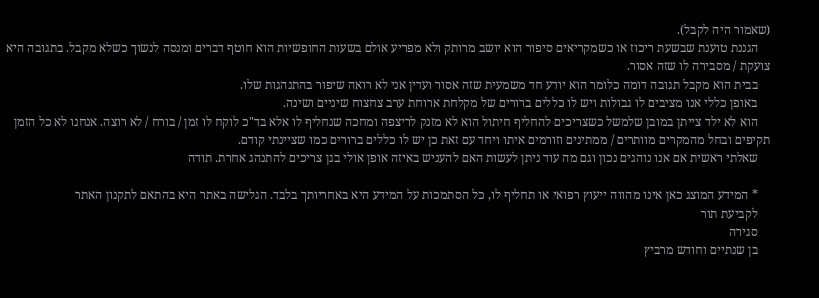(שאמור היה לקבל).
    הגננת טוענת שבשעת ריכוז או כשמקריאים סיפור הוא יושב מרותק ולא מפריע אולם בשעות החופשיות הוא חוטף דברים ומנסה לנשוך כשלא מקבל. בתגובה היא צועקת / מסבירה לו שזה אסור.
    בבית הוא מקבל תגובה דומה כלומר הוא יודע חד משמעית שזה אסור ועדין אני לא רואה שיפור בהתנהגות שלו.
    באופן כללי אנו מציבים לו גבולות ויש לו כללים ברורים של מקלחת ארוחת ערב צחצוח שיניים ושינה.
    הוא לא ילד צייתן במובן שלמשל כשצריכים להחליף חיתול הוא לא מזנק לריצפה ומחכה שנחליף לו אלא בד"כ לוקח לו זמן / בורח / לא רוצה. אנחנו לא כל הזמן תקיפים ובחל מהמקרים מוותרים / ממתינים וזורמים איתו ויחד עם זאת כן יש לו כללים ברורים כמו שציינתי קודם.
    שאלתי ראשית אם אנו נוהגים נכון וגם מה עוד ניתן לעשות האם להעניש באיזה אופן אולי בגן צריכים להתנהג אחרת. תודה

    * המידע המוצג כאן אינו מהווה ייעוץ רפואי או תחליף לו, כל הסתמכות על המידע היא באחריותך בלבד. הגלישה באתר היא בהתאם לתקנון האתר
    לקביעת תור
    סגירה
    בן שנתיים וחודש מרביץ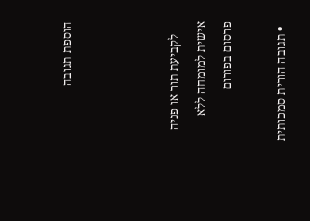הוספת תגובה



    לקביעת תור או פניה אישית למומחה ללא פרסום בפורום

  • תגובה הורית סמכותית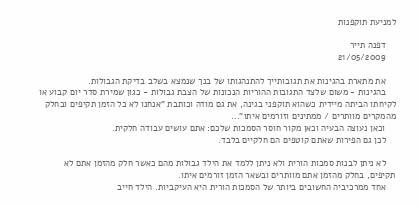למניעת תוקפנות

    דפנה תייר
    21/05/2009

    את מתארת בהגינות את תגובותייך להתנהגותו של בנך שנמצא בשלב בדיקת הגבולות.
    בהגינות - משום שלצד התגובות ההוריות הנכונות של הצבת גבולות - כגון שמירת סדר יום קבוע או לקיחתו הביתה מיידית כשהוא תוקפני בגינה, את גם מודה וכותבת "אנחנו לא כל הזמן תקיפים ובחלק מהמקרים מוותרים / ממתינים וזורמים איתו"...
    וכאן נעוצה הבעיה וכאן מקור חוסר הסמכות שלכם: אתם עושים עבודה חלקית.
    לכן גם הפירות שאתם קוטפים הם חלקיים בלבד.

    לא ניתן לבנות סמכות הורית ולא ניתן ללמד את הילד גבולות מהם כאשר חלק מהזמן אתם לא תקיפים, בחלק מהזמן אתם מוותרים ובשאר הזמן זורמים איתו.
    אחד ממרכיביה החשובים ביותר של הסמכות הורית היא העיקביות. הילד חייב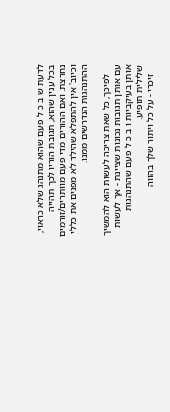לדעת ש ב כ ל פעם שהוא מתנהג שלא כראוי, בכל ענין שהוא, תגובת הוריו לכך תהייה נחרצת. ואם ההורים מדי פעם מוותרים/זורמים וכיוב' אין להתפלא שהילד לא מפנים את כללי ההתנהגות הנדרשים ממנו.

    לפיכך, כל שאת צריכה לעשות הוא להמשיך עם אותן תגובות נכונות שציינת - אך לעשות אותן בעיקביות ו ב כ ל פעם שהתנהגות שלילית תופיע.
    זיכרי - על כל ויתור שלך בהווה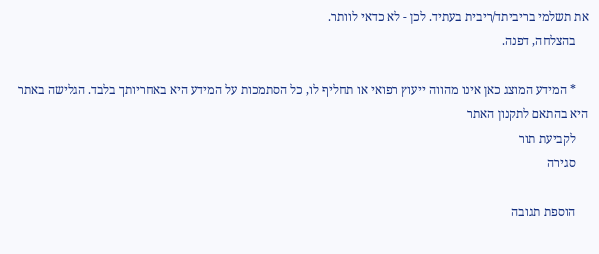את תשלמי בריביתד/ריבית בעתיד. לכן - לא כדאי לוותר.
    בהצלחה, דפנה.

    * המידע המוצג כאן אינו מהווה ייעוץ רפואי או תחליף לו, כל הסתמכות על המידע היא באחריותך בלבד. הגלישה באתר היא בהתאם לתקנון האתר
    לקביעת תור
    סגירה

    הוספת תגובה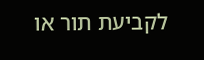לקביעת תור או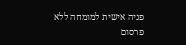פניה אישית למומחה ללא פרסום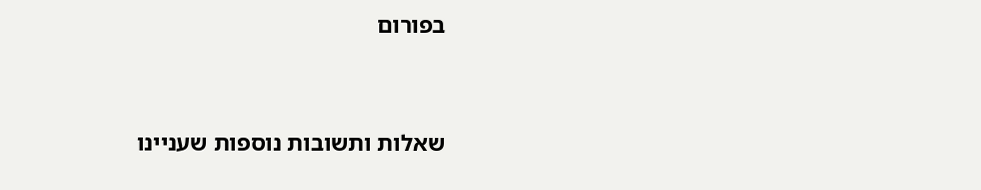בפורום


שאלות ותשובות נוספות שעניינו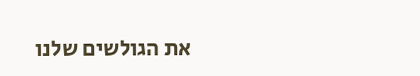את הגולשים שלנו